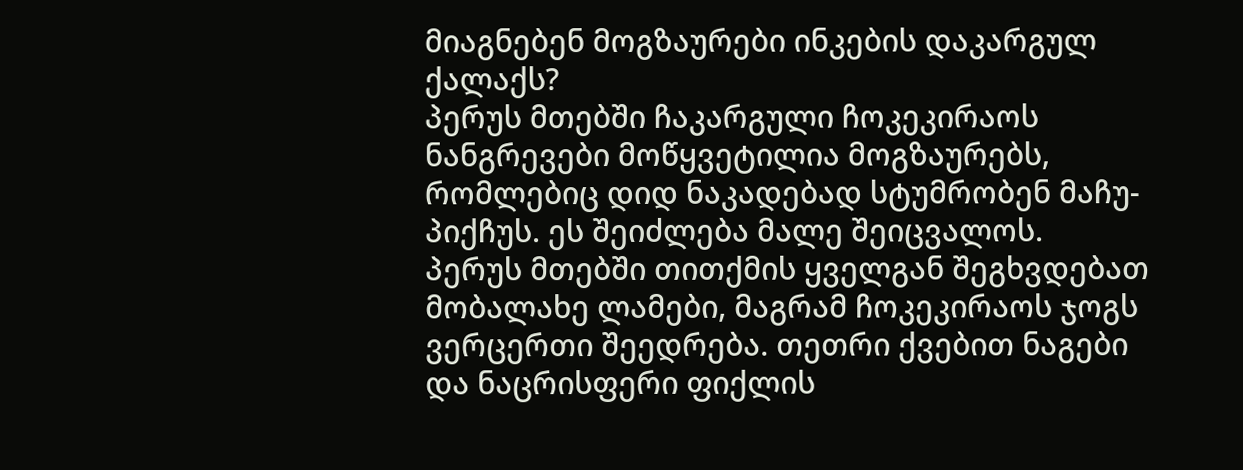მიაგნებენ მოგზაურები ინკების დაკარგულ ქალაქს?
პერუს მთებში ჩაკარგული ჩოკეკირაოს ნანგრევები მოწყვეტილია მოგზაურებს, რომლებიც დიდ ნაკადებად სტუმრობენ მაჩუ-პიქჩუს. ეს შეიძლება მალე შეიცვალოს.
პერუს მთებში თითქმის ყველგან შეგხვდებათ მობალახე ლამები, მაგრამ ჩოკეკირაოს ჯოგს ვერცერთი შეედრება. თეთრი ქვებით ნაგები და ნაცრისფერი ფიქლის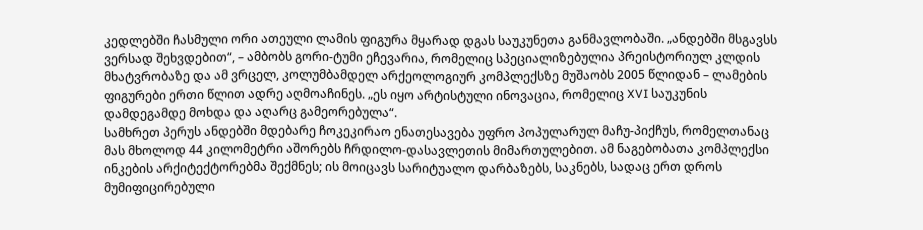კედლებში ჩასმული ორი ათეული ლამის ფიგურა მყარად დგას საუკუნეთა განმავლობაში. „ანდებში მსგავსს ვერსად შეხვდებით“, – ამბობს გორი-ტუმი ეჩევარია, რომელიც სპეციალიზებულია პრეისტორიულ კლდის მხატვრობაზე და ამ ვრცელ, კოლუმბამდელ არქეოლოგიურ კომპლექსზე მუშაობს 2005 წლიდან – ლამების ფიგურები ერთი წლით ადრე აღმოაჩინეს. „ეს იყო არტისტული ინოვაცია, რომელიც XVI საუკუნის დამდეგამდე მოხდა და აღარც გამეორებულა“.
სამხრეთ პერუს ანდებში მდებარე ჩოკეკირაო ენათესავება უფრო პოპულარულ მაჩუ-პიქჩუს, რომელთანაც მას მხოლოდ 44 კილომეტრი აშორებს ჩრდილო-დასავლეთის მიმართულებით. ამ ნაგებობათა კომპლექსი ინკების არქიტექტორებმა შექმნეს; ის მოიცავს სარიტუალო დარბაზებს, საკნებს, სადაც ერთ დროს მუმიფიცირებული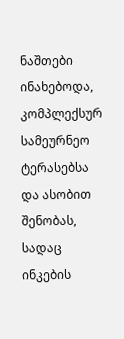ნაშთები ინახებოდა, კომპლექსურ სამეურნეო ტერასებსა და ასობით შენობას, სადაც ინკების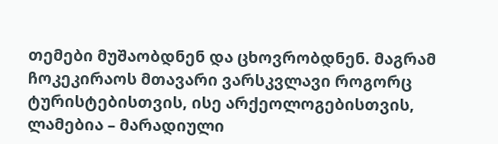თემები მუშაობდნენ და ცხოვრობდნენ. მაგრამ ჩოკეკირაოს მთავარი ვარსკვლავი როგორც ტურისტებისთვის, ისე არქეოლოგებისთვის, ლამებია – მარადიული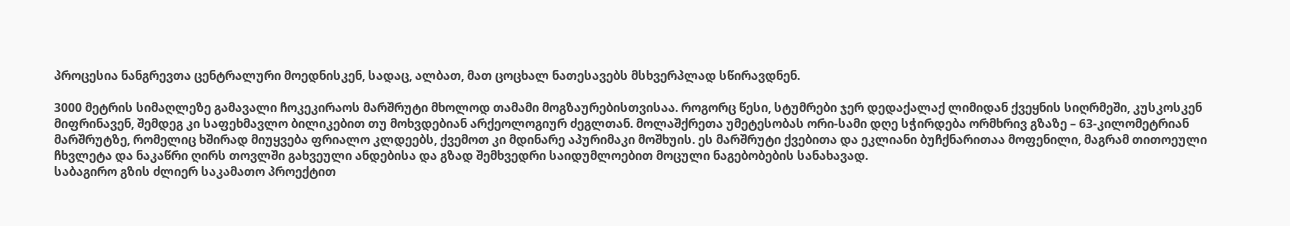პროცესია ნანგრევთა ცენტრალური მოედნისკენ, სადაც, ალბათ, მათ ცოცხალ ნათესავებს მსხვერპლად სწირავდნენ.

3000 მეტრის სიმაღლეზე გამავალი ჩოკეკირაოს მარშრუტი მხოლოდ თამამი მოგზაურებისთვისაა. როგორც წესი, სტუმრები ჯერ დედაქალაქ ლიმიდან ქვეყნის სიღრმეში, კუსკოსკენ მიფრინავენ, შემდეგ კი საფეხმავლო ბილიკებით თუ მოხვდებიან არქეოლოგიურ ძეგლთან. მოლაშქრეთა უმეტესობას ორი-სამი დღე სჭირდება ორმხრივ გზაზე – 63-კილომეტრიან მარშრუტზე, რომელიც ხშირად მიუყვება ფრიალო კლდეებს, ქვემოთ კი მდინარე აპურიმაკი მოშხუის. ეს მარშრუტი ქვებითა და ეკლიანი ბუჩქნარითაა მოფენილი, მაგრამ თითოეული ჩხვლეტა და ნაკაწრი ღირს თოვლში გახვეული ანდებისა და გზად შემხვედრი საიდუმლოებით მოცული ნაგებობების სანახავად.
საბაგირო გზის ძლიერ საკამათო პროექტით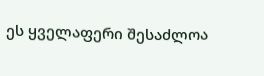ეს ყველაფერი შესაძლოა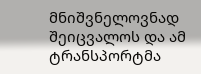მნიშვნელოვნად შეიცვალოს და ამ ტრანსპორტმა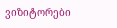ვიზიტორები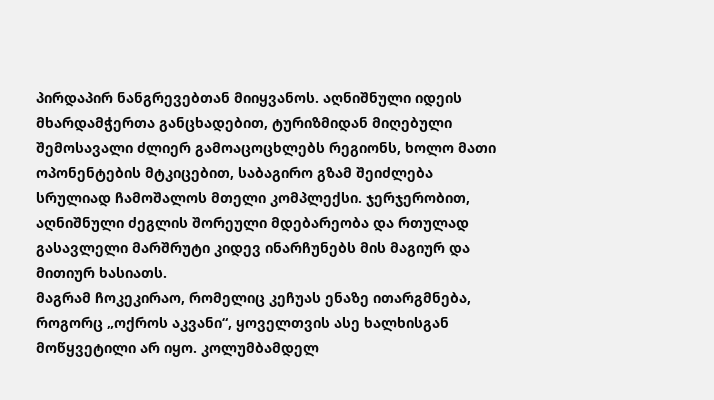პირდაპირ ნანგრევებთან მიიყვანოს. აღნიშნული იდეის მხარდამჭერთა განცხადებით, ტურიზმიდან მიღებული შემოსავალი ძლიერ გამოაცოცხლებს რეგიონს, ხოლო მათი ოპონენტების მტკიცებით, საბაგირო გზამ შეიძლება სრულიად ჩამოშალოს მთელი კომპლექსი. ჯერჯერობით, აღნიშნული ძეგლის შორეული მდებარეობა და რთულად გასავლელი მარშრუტი კიდევ ინარჩუნებს მის მაგიურ და მითიურ ხასიათს.
მაგრამ ჩოკეკირაო, რომელიც კეჩუას ენაზე ითარგმნება, როგორც „ოქროს აკვანი“, ყოველთვის ასე ხალხისგან მოწყვეტილი არ იყო. კოლუმბამდელ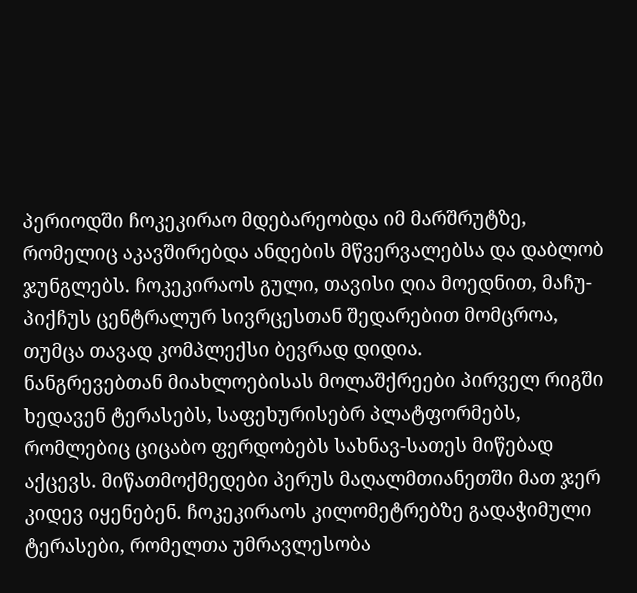პერიოდში ჩოკეკირაო მდებარეობდა იმ მარშრუტზე, რომელიც აკავშირებდა ანდების მწვერვალებსა და დაბლობ ჯუნგლებს. ჩოკეკირაოს გული, თავისი ღია მოედნით, მაჩუ-პიქჩუს ცენტრალურ სივრცესთან შედარებით მომცროა, თუმცა თავად კომპლექსი ბევრად დიდია.
ნანგრევებთან მიახლოებისას მოლაშქრეები პირველ რიგში ხედავენ ტერასებს, საფეხურისებრ პლატფორმებს, რომლებიც ციცაბო ფერდობებს სახნავ-სათეს მიწებად აქცევს. მიწათმოქმედები პერუს მაღალმთიანეთში მათ ჯერ კიდევ იყენებენ. ჩოკეკირაოს კილომეტრებზე გადაჭიმული ტერასები, რომელთა უმრავლესობა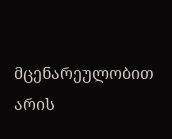მცენარეულობით არის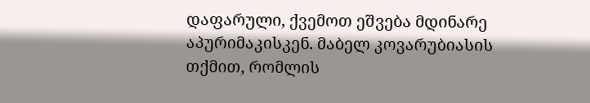დაფარული, ქვემოთ ეშვება მდინარე აპურიმაკისკენ. მაბელ კოვარუბიასის თქმით, რომლის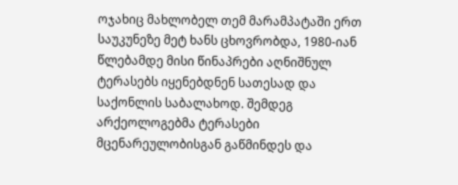ოჯახიც მახლობელ თემ მარამპატაში ერთ საუკუნეზე მეტ ხანს ცხოვრობდა, 1980-იან წლებამდე მისი წინაპრები აღნიშნულ ტერასებს იყენებდნენ სათესად და საქონლის საბალახოდ. შემდეგ არქეოლოგებმა ტერასები მცენარეულობისგან გაწმინდეს და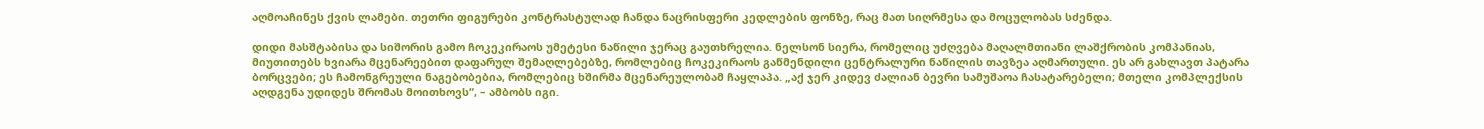აღმოაჩინეს ქვის ლამები. თეთრი ფიგურები კონტრასტულად ჩანდა ნაცრისფერი კედლების ფონზე, რაც მათ სიღრმესა და მოცულობას სძენდა.

დიდი მასშტაბისა და სიშორის გამო ჩოკეკირაოს უმეტესი ნაწილი ჯერაც გაუთხრელია. ნელსონ სიერა, რომელიც უძღვება მაღალმთიანი ლაშქრობის კომპანიას, მიუთითებს ხვიარა მცენარეებით დაფარულ შემაღლებებზე, რომლებიც ჩოკეკირაოს გაწმენდილი ცენტრალური ნაწილის თავზეა აღმართული. ეს არ გახლავთ პატარა ბორცვები; ეს ჩამონგრეული ნაგებობებია, რომლებიც ხშირმა მცენარეულობამ ჩაყლაპა. „აქ ჯერ კიდევ ძალიან ბევრი სამუშაოა ჩასატარებელი; მთელი კომპლექსის აღდგენა უდიდეს შრომას მოითხოვს“, – ამბობს იგი.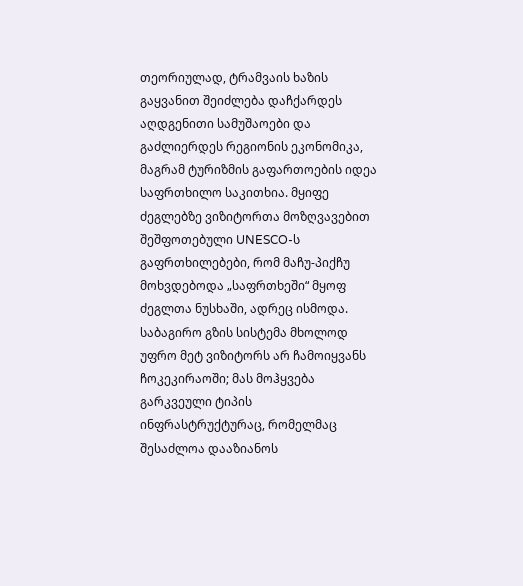თეორიულად, ტრამვაის ხაზის გაყვანით შეიძლება დაჩქარდეს აღდგენითი სამუშაოები და გაძლიერდეს რეგიონის ეკონომიკა, მაგრამ ტურიზმის გაფართოების იდეა საფრთხილო საკითხია. მყიფე ძეგლებზე ვიზიტორთა მოზღვავებით შეშფოთებული UNESCO-ს გაფრთხილებები, რომ მაჩუ-პიქჩუ მოხვდებოდა „საფრთხეში“ მყოფ ძეგლთა ნუსხაში, ადრეც ისმოდა. საბაგირო გზის სისტემა მხოლოდ უფრო მეტ ვიზიტორს არ ჩამოიყვანს ჩოკეკირაოში; მას მოჰყვება გარკვეული ტიპის ინფრასტრუქტურაც, რომელმაც შესაძლოა დააზიანოს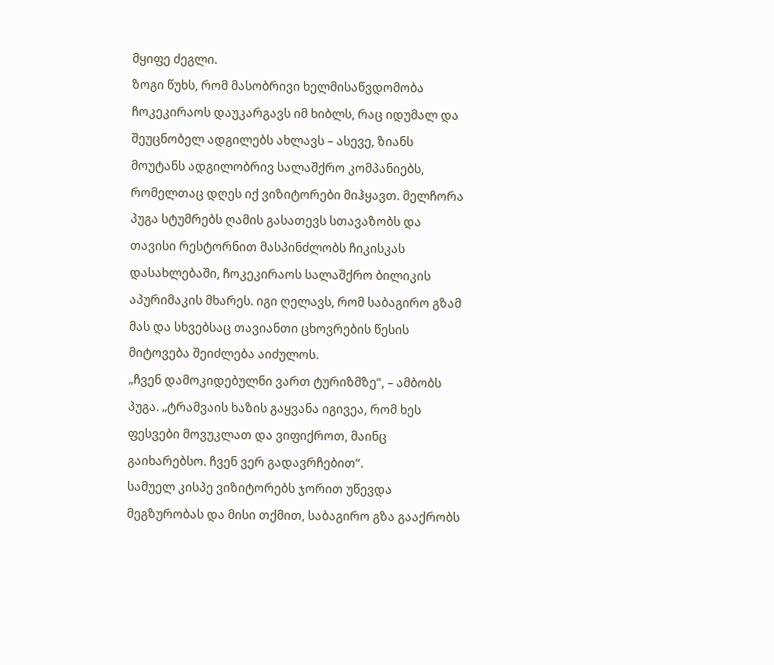მყიფე ძეგლი.
ზოგი წუხს, რომ მასობრივი ხელმისაწვდომობა ჩოკეკირაოს დაუკარგავს იმ ხიბლს, რაც იდუმალ და შეუცნობელ ადგილებს ახლავს – ასევე, ზიანს მოუტანს ადგილობრივ სალაშქრო კომპანიებს, რომელთაც დღეს იქ ვიზიტორები მიჰყავთ. მელჩორა პუგა სტუმრებს ღამის გასათევს სთავაზობს და თავისი რესტორნით მასპინძლობს ჩიკისკას დასახლებაში, ჩოკეკირაოს სალაშქრო ბილიკის აპურიმაკის მხარეს. იგი ღელავს, რომ საბაგირო გზამ მას და სხვებსაც თავიანთი ცხოვრების წესის მიტოვება შეიძლება აიძულოს.
„ჩვენ დამოკიდებულნი ვართ ტურიზმზე“, – ამბობს პუგა. „ტრამვაის ხაზის გაყვანა იგივეა, რომ ხეს ფესვები მოვუკლათ და ვიფიქროთ, მაინც გაიხარებსო. ჩვენ ვერ გადავრჩებით“.
სამუელ კისპე ვიზიტორებს ჯორით უწევდა მეგზურობას და მისი თქმით, საბაგირო გზა გააქრობს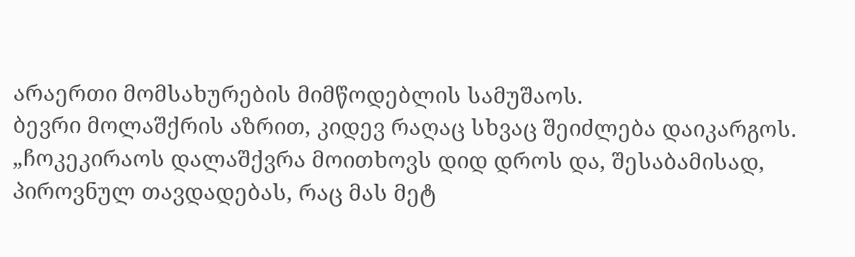არაერთი მომსახურების მიმწოდებლის სამუშაოს.
ბევრი მოლაშქრის აზრით, კიდევ რაღაც სხვაც შეიძლება დაიკარგოს. „ჩოკეკირაოს დალაშქვრა მოითხოვს დიდ დროს და, შესაბამისად, პიროვნულ თავდადებას, რაც მას მეტ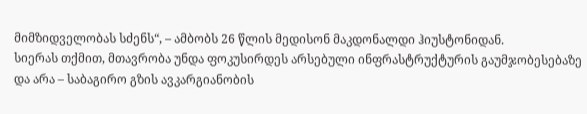მიმზიდველობას სძენს“, – ამბობს 26 წლის მედისონ მაკდონალდი ჰიუსტონიდან.
სიერას თქმით, მთავრობა უნდა ფოკუსირდეს არსებული ინფრასტრუქტურის გაუმჯობესებაზე და არა – საბაგირო გზის ავკარგიანობის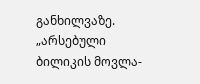განხილვაზე. „არსებული ბილიკის მოვლა-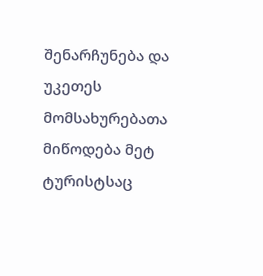შენარჩუნება და უკეთეს მომსახურებათა მიწოდება მეტ ტურისტსაც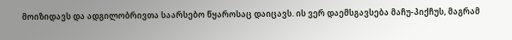მოიზიდავს და ადგილობრივთა საარსებო წყაროსაც დაიცავს. ის ვერ დაემსგავსება მაჩუ-პიქჩუს, მაგრამ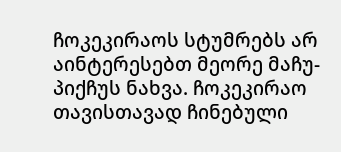ჩოკეკირაოს სტუმრებს არ აინტერესებთ მეორე მაჩუ-პიქჩუს ნახვა. ჩოკეკირაო თავისთავად ჩინებული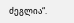ძეგლია“.